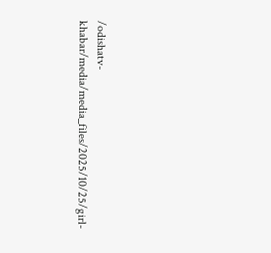/odishatv-khabar/media/media_files/2025/10/25/girl-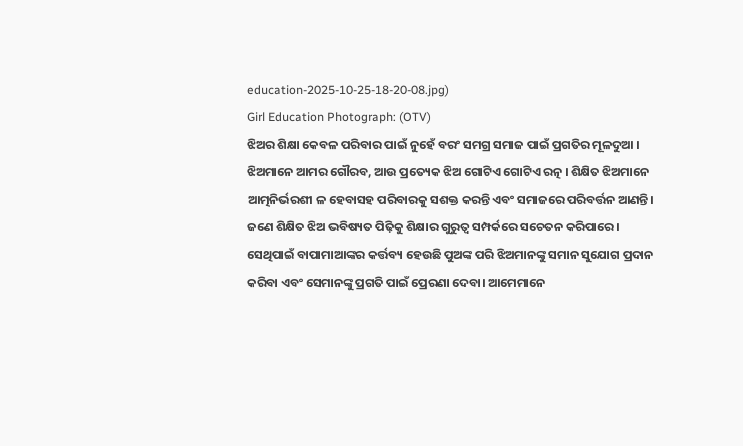education-2025-10-25-18-20-08.jpg)
Girl Education Photograph: (OTV)
ଝିଅର ଶିକ୍ଷା କେବଳ ପରିବାର ପାଇଁ ନୁହେଁ ବରଂ ସମଗ୍ର ସମାଜ ପାଇଁ ପ୍ରଗତିର ମୂଳଦୁଆ । ଝିଅମାନେ ଆମର ଗୌରବ, ଆଉ ପ୍ରତ୍ୟେକ ଝିଅ ଗୋଟିଏ ଗୋଟିଏ ରତ୍ନ । ଶିକ୍ଷିତ ଝିଅମାନେ ଆତ୍ମନିର୍ଭରଶୀ ଳ ହେବାସହ ପରିବାରକୁ ସଶକ୍ତ କରନ୍ତି ଏବଂ ସମାଜରେ ପରିବର୍ତ୍ତନ ଆଣନ୍ତି। ଜଣେ ଶିକ୍ଷିତ ଝିଅ ଭବିଷ୍ୟତ ପିଢ଼ିକୁ ଶିକ୍ଷାର ଗୁରୁତ୍ୱ ସମ୍ପର୍କରେ ସଚେତନ କରିପାରେ ।
ସେଥିପାଇଁ ବାପାମାଆଙ୍କର କର୍ତ୍ତବ୍ୟ ହେଉଛି ପୁଅଙ୍କ ପରି ଝିଅମାନଙ୍କୁ ସମାନ ସୁଯୋଗ ପ୍ରଦାନ କରିବା ଏବଂ ସେମାନଙ୍କୁ ପ୍ରଗତି ପାଇଁ ପ୍ରେରଣା ଦେବା। ଆମେମାନେ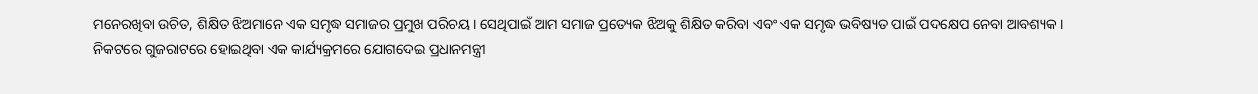ମନେରଖିବା ଉଚିତ, ଶିକ୍ଷିତ ଝିଅମାନେ ଏକ ସମୃଦ୍ଧ ସମାଜର ପ୍ରମୁଖ ପରିଚୟ। ସେଥିପାଇଁ ଆମ ସମାଜ ପ୍ରତ୍ୟେକ ଝିଅକୁ ଶିକ୍ଷିତ କରିବା ଏବଂ ଏକ ସମୃଦ୍ଧ ଭବିଷ୍ୟତ ପାଇଁ ପଦକ୍ଷେପ ନେବା ଆବଶ୍ୟକ ।
ନିକଟରେ ଗୁଜରାଟରେ ହୋଇଥିବା ଏକ କାର୍ଯ୍ୟକ୍ରମରେ ଯୋଗଦେଇ ପ୍ରଧାନମନ୍ତ୍ରୀ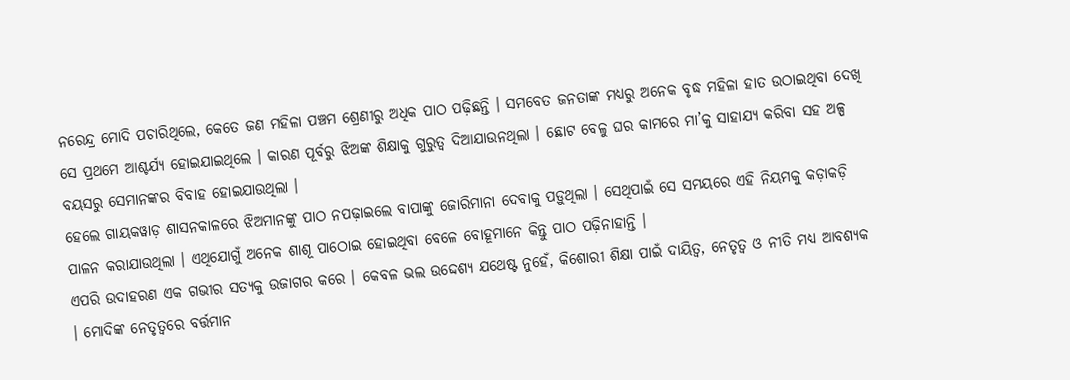ନରେନ୍ଦ୍ର ମୋଦି ପଚାରିଥିଲେ, କେତେ ଜଣ ମହିଳା ପଞ୍ଚମ ଶ୍ରେଣୀରୁ ଅଧିକ ପାଠ ପଢ଼ିଛନ୍ତି । ସମବେତ ଜନତାଙ୍କ ମଧ୍ୟରୁ ଅନେକ ବୃଦ୍ଧ ମହିଳା ହାତ ଉଠାଇଥିବା ଦେଖି ସେ ପ୍ରଥମେ ଆଶ୍ଚର୍ଯ୍ୟ ହୋଇଯାଇଥିଲେ । କାରଣ ପୂର୍ବରୁ ଝିଅଙ୍କ ଶିକ୍ଷାକୁ ଗୁରୁତ୍ୱ ଦିଆଯାଉନଥିଲା । ଛୋଟ ବେଳୁ ଘର କାମରେ ମା’କୁ ସାହାଯ୍ୟ କରିବା ସହ ଅଳ୍ପ ବୟସରୁ ସେମାନଙ୍କର ବିବାହ ହୋଇଯାଉଥିଲା ।
ହେଲେ ଗାୟକୱାଡ଼ ଶାସନକାଳରେ ଝିଅମାନଙ୍କୁ ପାଠ ନପଢ଼ାଇଲେ ବାପାଙ୍କୁ ଜୋରିମାନା ଦେବାକୁ ପଡ଼ୁଥିଲା । ସେଥିପାଇଁ ସେ ସମୟରେ ଏହି ନିୟମକୁ କଡ଼ାକଡ଼ି ପାଳନ କରାଯାଉଥିଲା । ଏଥିଯୋଗୁଁ ଅନେକ ଶାଶୂ ପାଠୋଇ ହୋଇଥିବା ବେଳେ ବୋହୂମାନେ କିନ୍ତୁ ପାଠ ପଢ଼ିନାହାନ୍ତି ।
ଏପରି ଉଦାହରଣ ଏକ ଗଭୀର ସତ୍ୟକୁ ଉଜାଗର କରେ । କେବଳ ଭଲ ଉଦ୍ଦେଶ୍ୟ ଯଥେଷ୍ଟ ନୁହେଁ, କିଶୋରୀ ଶିକ୍ଷା ପାଇଁ ଦାୟିତ୍ୱ, ନେତୃତ୍ୱ ଓ ନୀତି ମଧ୍ୟ ଆବଶ୍ୟକ । ମୋଦିଙ୍କ ନେତୃତ୍ୱରେ ବର୍ତ୍ତମାନ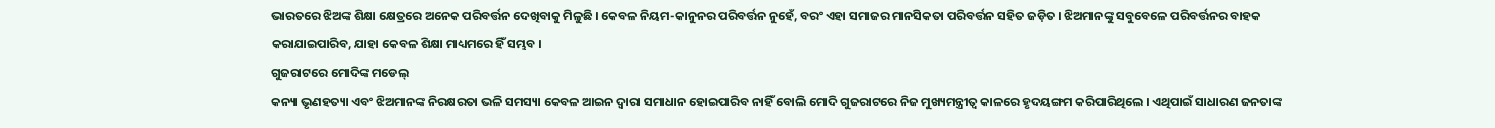ଭାରତରେ ଝିଅଙ୍କ ଶିକ୍ଷା କ୍ଷେତ୍ରରେ ଅନେକ ପରିବର୍ତ୍ତନ ଦେଖିବାକୁ ମିଳୁଛି । କେବଳ ନିୟମ-କାନୁନର ପରିବର୍ତ୍ତନ ନୁହେଁ, ବରଂ ଏହା ସମାଜର ମାନସିକତା ପରିବର୍ତ୍ତନ ସହିତ ଜଡ଼ିତ । ଝିଅମାନଙ୍କୁ ସବୁବେଳେ ପରିବର୍ତ୍ତନର ବାହକ କରାଯାଇପାରିବ, ଯାହା କେବଳ ଶିକ୍ଷା ମାଧ୍ୟମରେ ହିଁ ସମ୍ଭବ ।
ଗୁଜରାଟରେ ମୋଦିଙ୍କ ମଡେଲ୍
କନ୍ୟା ଭୃଣହତ୍ୟା ଏବଂ ଝିଅମାନଙ୍କ ନିରକ୍ଷରତା ଭଳି ସମସ୍ୟା କେବଳ ଆଇନ ଦ୍ୱାରା ସମାଧାନ ହୋଇପାରିବ ନାହିଁ ବୋଲି ମୋଦି ଗୁଜରାଟରେ ନିଜ ମୁଖ୍ୟମନ୍ତ୍ରୀତ୍ୱ କାଳରେ ହୃଦୟଙ୍ଗମ କରିପାରିଥିଲେ । ଏଥିପାଇଁ ସାଧାରଣ ଜନତାଙ୍କ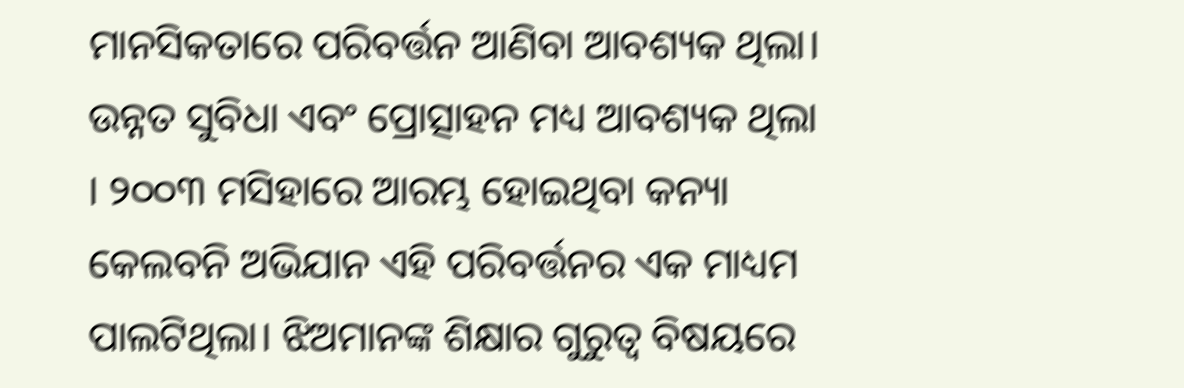ମାନସିକତାରେ ପରିବର୍ତ୍ତନ ଆଣିବା ଆବଶ୍ୟକ ଥିଲା। ଉନ୍ନତ ସୁବିଧା ଏବଂ ପ୍ରୋତ୍ସାହନ ମଧ୍ୟ ଆବଶ୍ୟକ ଥିଲା । ୨୦୦୩ ମସିହାରେ ଆରମ୍ଭ ହୋଇଥିବା କନ୍ୟା କେଲବନି ଅଭିଯାନ ଏହି ପରିବର୍ତ୍ତନର ଏକ ମାଧ୍ୟମ ପାଲଟିଥିଲା। ଝିଅମାନଙ୍କ ଶିକ୍ଷାର ଗୁରୁତ୍ୱ ବିଷୟରେ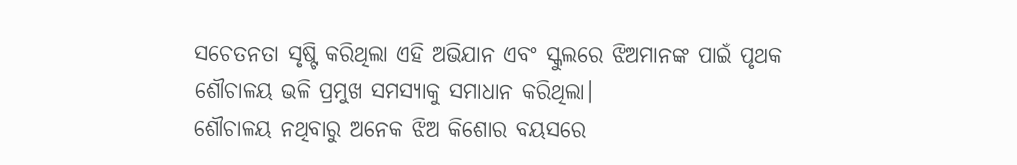ସଚେତନତା ସୃଷ୍ଟି କରିଥିଲା ଏହି ଅଭିଯାନ ଏବଂ ସ୍କୁଲରେ ଝିଅମାନଙ୍କ ପାଇଁ ପୃଥକ ଶୌଚାଳୟ ଭଳି ପ୍ରମୁଖ ସମସ୍ୟାକୁ ସମାଧାନ କରିଥିଲା।
ଶୌଚାଳୟ ନଥିବାରୁ ଅନେକ ଝିଅ କିଶୋର ବୟସରେ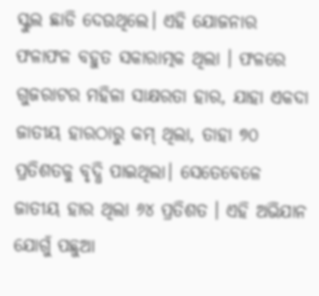ସ୍କୁଲ ଛାଡି ଦେଉଥିଲେ। ଏହି ଯୋଜନାର ଫଳାଫଳ ବହୁତ ସକାରାତ୍ମକ ଥିଲା । ଫଳରେ ଗୁଜରାଟର ମହିଳା ସାକ୍ଷରତା ହାର, ଯାହା ଏକଦା ଜାତୀୟ ହାରଠାରୁ କମ୍ ଥିଲା, ତାହା ୭୦ ପ୍ରତିଶତକୁ ବୃଦ୍ଧି ପାଇଥିଲା। ସେତେବେଳେ ଜାତୀୟ ହାର ଥିଲା ୬୪ ପ୍ରତିଶତ । ଏହି ଅଭିଯାନ ଯୋଗୁଁ ପଛୁଆ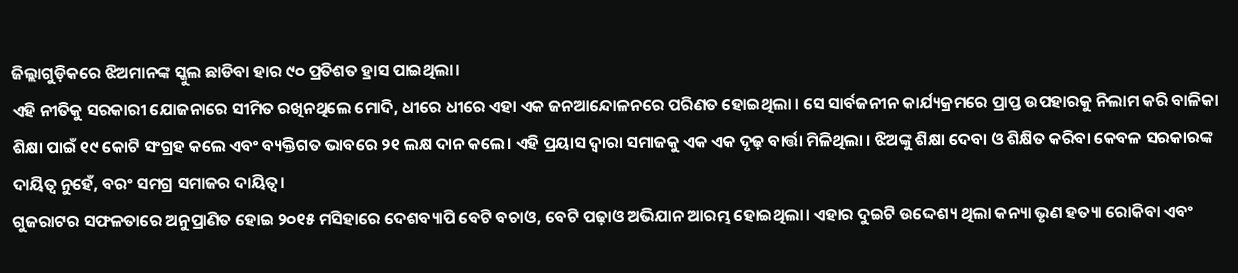ଜିଲ୍ଲାଗୁଡ଼ିକରେ ଝିଅମାନଙ୍କ ସ୍କୁଲ ଛାଡିବା ହାର ୯୦ ପ୍ରତିଶତ ହ୍ରାସ ପାଇଥିଲା।
ଏହି ନୀତିକୁ ସରକାରୀ ଯୋଜନାରେ ସୀମିତ ରଖିନଥିଲେ ମୋଦି, ଧୀରେ ଧୀରେ ଏହା ଏକ ଜନଆନ୍ଦୋଳନରେ ପରିଣତ ହୋଇଥିଲା । ସେ ସାର୍ବଜନୀନ କାର୍ଯ୍ୟକ୍ରମରେ ପ୍ରାପ୍ତ ଉପହାରକୁ ନିଲାମ କରି ବାଳିକା ଶିକ୍ଷା ପାଇଁ ୧୯ କୋଟି ସଂଗ୍ରହ କଲେ ଏବଂ ବ୍ୟକ୍ତିଗତ ଭାବରେ ୨୧ ଲକ୍ଷ ଦାନ କଲେ। ଏହି ପ୍ରୟାସ ଦ୍ୱାରା ସମାଜକୁ ଏକ ଏକ ଦୃଢ଼ ବାର୍ତ୍ତା ମିଳିଥିଲା । ଝିଅଙ୍କୁ ଶିକ୍ଷା ଦେବା ଓ ଶିକ୍ଷିତ କରିବା କେବଳ ସରକାରଙ୍କ ଦାୟିତ୍ୱ ନୁହେଁ, ବରଂ ସମଗ୍ର ସମାଜର ଦାୟିତ୍ୱ।
ଗୁଜରାଟର ସଫଳତାରେ ଅନୁପ୍ରାଣିତ ହୋଇ ୨୦୧୫ ମସିହାରେ ଦେଶବ୍ୟାପି ବେଟି ବଚାଓ, ବେଟି ପଢ଼ାଓ ଅଭିଯାନ ଆରମ୍ଭ ହୋଇଥିଲା। ଏହାର ଦୁଇଟି ଉଦ୍ଦେଶ୍ୟ ଥିଲା କନ୍ୟା ଭୃଣ ହତ୍ୟା ରୋକିବା ଏବଂ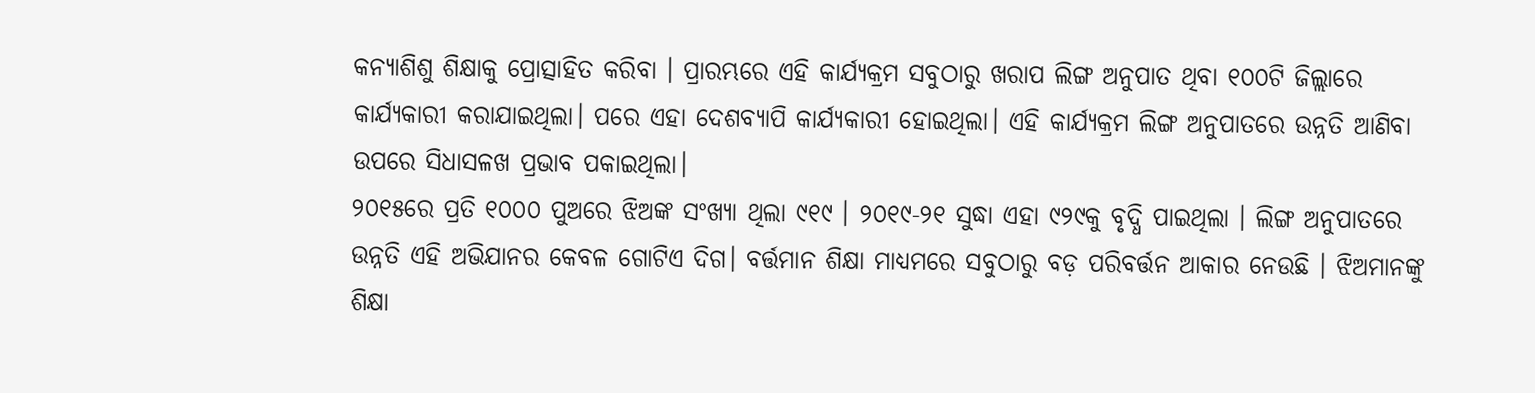କନ୍ୟାଶିଶୁ ଶିକ୍ଷାକୁ ପ୍ରୋତ୍ସାହିତ କରିବା । ପ୍ରାରମ୍ଭରେ ଏହି କାର୍ଯ୍ୟକ୍ରମ ସବୁଠାରୁ ଖରାପ ଲିଙ୍ଗ ଅନୁପାତ ଥିବା ୧୦୦ଟି ଜିଲ୍ଲାରେ କାର୍ଯ୍ୟକାରୀ କରାଯାଇଥିଲା। ପରେ ଏହା ଦେଶବ୍ୟାପି କାର୍ଯ୍ୟକାରୀ ହୋଇଥିଲା। ଏହି କାର୍ଯ୍ୟକ୍ରମ ଲିଙ୍ଗ ଅନୁପାତରେ ଉନ୍ନତି ଆଣିବା ଉପରେ ସିଧାସଳଖ ପ୍ରଭାବ ପକାଇଥିଲା।
୨୦୧୫ରେ ପ୍ରତି ୧୦୦୦ ପୁଅରେ ଝିଅଙ୍କ ସଂଖ୍ୟା ଥିଲା ୯୧୯ । ୨୦୧୯-୨୧ ସୁଦ୍ଧା ଏହା ୯୨୯କୁ ବୃଦ୍ଧି ପାଇଥିଲା । ଲିଙ୍ଗ ଅନୁପାତରେ ଉନ୍ନତି ଏହି ଅଭିଯାନର କେବଳ ଗୋଟିଏ ଦିଗ। ବର୍ତ୍ତମାନ ଶିକ୍ଷା ମାଧ୍ୟମରେ ସବୁଠାରୁ ବଡ଼ ପରିବର୍ତ୍ତନ ଆକାର ନେଉଛି । ଝିଅମାନଙ୍କୁ ଶିକ୍ଷା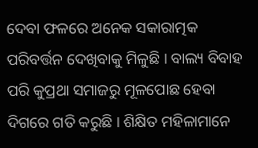ଦେବା ଫଳରେ ଅନେକ ସକାରାତ୍ମକ ପରିବର୍ତ୍ତନ ଦେଖିବାକୁ ମିଳୁଛି । ବାଲ୍ୟ ବିବାହ ପରି କୁପ୍ରଥା ସମାଜରୁ ମୂଳପୋଛ ହେବା ଦିଗରେ ଗତି କରୁଛି । ଶିକ୍ଷିତ ମହିଳାମାନେ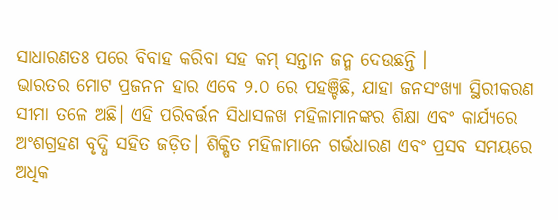ସାଧାରଣତଃ ପରେ ବିବାହ କରିବା ସହ କମ୍ ସନ୍ତାନ ଜନ୍ମ ଦେଉଛନ୍ତି ।
ଭାରତର ମୋଟ ପ୍ରଜନନ ହାର ଏବେ ୨.୦ ରେ ପହଞ୍ଚିଛି, ଯାହା ଜନସଂଖ୍ୟା ସ୍ଥିରୀକରଣ ସୀମା ତଳେ ଅଛି। ଏହି ପରିବର୍ତ୍ତନ ସିଧାସଳଖ ମହିଳାମାନଙ୍କର ଶିକ୍ଷା ଏବଂ କାର୍ଯ୍ୟରେ ଅଂଶଗ୍ରହଣ ବୃଦ୍ଧି ସହିତ ଜଡ଼ିତ। ଶିକ୍ଷିତ ମହିଳାମାନେ ଗର୍ଭଧାରଣ ଏବଂ ପ୍ରସବ ସମୟରେ ଅଧିକ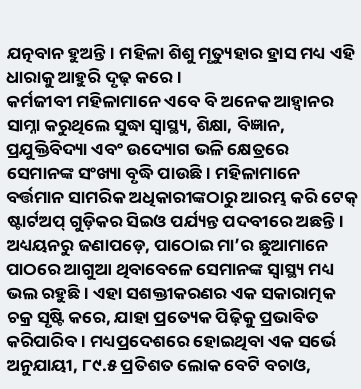ଯତ୍ନବାନ ହୁଅନ୍ତି। ମହିଳା ଶିଶୁ ମୃତ୍ୟୁହାର ହ୍ରାସ ମଧ୍ୟ ଏହି ଧାରାକୁ ଆହୁରି ଦୃଢ଼ କରେ।
କର୍ମଜୀବୀ ମହିଳାମାନେ ଏବେ ବି ଅନେକ ଆହ୍ୱାନର ସାମ୍ନା କରୁଥିଲେ ସୁଦ୍ଧା ସ୍ୱାସ୍ଥ୍ୟ, ଶିକ୍ଷା, ବିଜ୍ଞାନ, ପ୍ରଯୁକ୍ତିବିଦ୍ୟା ଏବଂ ଉଦ୍ୟୋଗ ଭଳି କ୍ଷେତ୍ରରେ ସେମାନଙ୍କ ସଂଖ୍ୟା ବୃଦ୍ଧି ପାଉଛି। ମହିଳାମାନେ ବର୍ତ୍ତମାନ ସାମରିକ ଅଧିକାରୀଙ୍କଠାରୁ ଆରମ୍ଭ କରି ଟେକ୍ ଷ୍ଟାର୍ଟଅପ୍ ଗୁଡ଼ିକର ସିଇଓ ପର୍ଯ୍ୟନ୍ତ ପଦବୀରେ ଅଛନ୍ତି।
ଅଧ୍ୟୟନରୁ ଜଣାପଡ଼େ, ପାଠୋଇ ମା’ର ଛୁଆମାନେ ପାଠରେ ଆଗୁଆ ଥିବାବେଳେ ସେମାନଙ୍କ ସ୍ୱାସ୍ଥ୍ୟ ମଧ୍ୟ ଭଲ ରହୁଛି । ଏହା ସଶକ୍ତୀକରଣର ଏକ ସକାରାତ୍ମକ ଚକ୍ର ସୃଷ୍ଟି କରେ, ଯାହା ପ୍ରତ୍ୟେକ ପିଢ଼ିକୁ ପ୍ରଭାବିତ କରିପାରିବ। ମଧ୍ୟପ୍ରଦେଶରେ ହୋଇଥିବା ଏକ ସର୍ଭେ ଅନୁଯାୟୀ, ୮୯.୫ ପ୍ରତିଶତ ଲୋକ ବେଟି ବଚାଓ,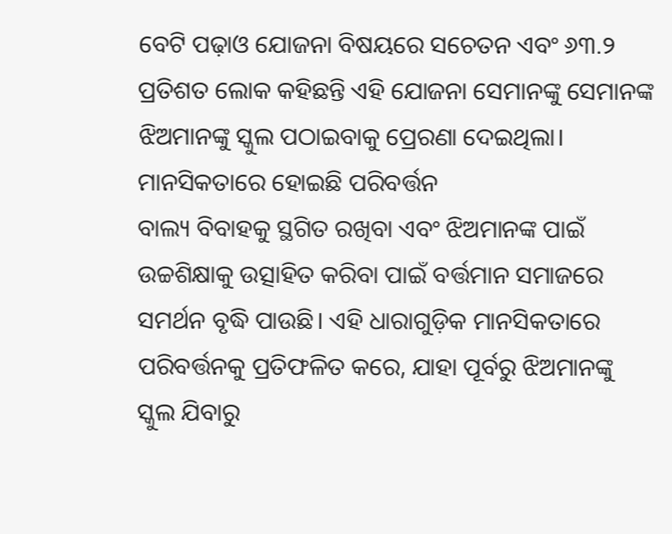ବେଟି ପଢ଼ାଓ ଯୋଜନା ବିଷୟରେ ସଚେତନ ଏବଂ ୬୩.୨ ପ୍ରତିଶତ ଲୋକ କହିଛନ୍ତି ଏହି ଯୋଜନା ସେମାନଙ୍କୁ ସେମାନଙ୍କ ଝିଅମାନଙ୍କୁ ସ୍କୁଲ ପଠାଇବାକୁ ପ୍ରେରଣା ଦେଇଥିଲା।
ମାନସିକତାରେ ହୋଇଛି ପରିବର୍ତ୍ତନ
ବାଲ୍ୟ ବିବାହକୁ ସ୍ଥଗିତ ରଖିବା ଏବଂ ଝିଅମାନଙ୍କ ପାଇଁ ଉଚ୍ଚଶିକ୍ଷାକୁ ଉତ୍ସାହିତ କରିବା ପାଇଁ ବର୍ତ୍ତମାନ ସମାଜରେ ସମର୍ଥନ ବୃଦ୍ଧି ପାଉଛି। ଏହି ଧାରାଗୁଡ଼ିକ ମାନସିକତାରେ ପରିବର୍ତ୍ତନକୁ ପ୍ରତିଫଳିତ କରେ, ଯାହା ପୂର୍ବରୁ ଝିଅମାନଙ୍କୁ ସ୍କୁଲ ଯିବାରୁ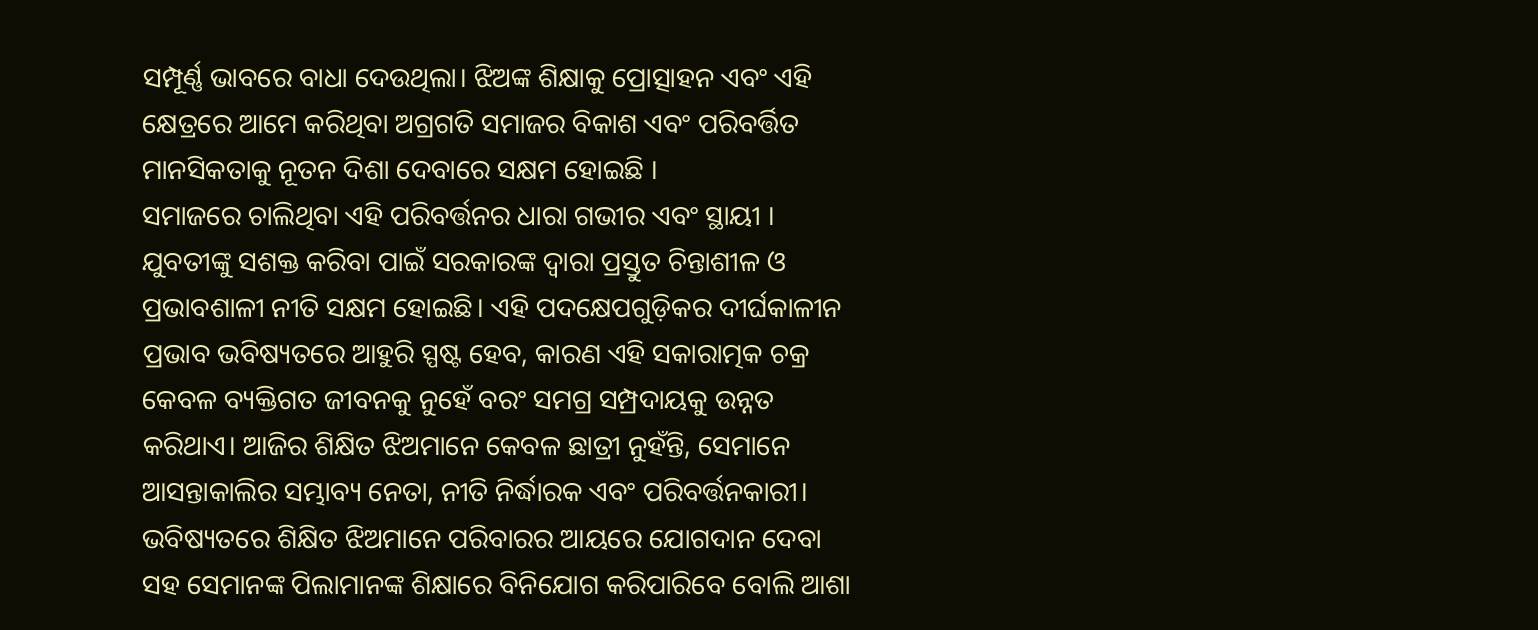ସମ୍ପୂର୍ଣ୍ଣ ଭାବରେ ବାଧା ଦେଉଥିଲା। ଝିଅଙ୍କ ଶିକ୍ଷାକୁ ପ୍ରୋତ୍ସାହନ ଏବଂ ଏହି କ୍ଷେତ୍ରରେ ଆମେ କରିଥିବା ଅଗ୍ରଗତି ସମାଜର ବିକାଶ ଏବଂ ପରିବର୍ତ୍ତିତ ମାନସିକତାକୁ ନୂତନ ଦିଶା ଦେବାରେ ସକ୍ଷମ ହୋଇଛି ।
ସମାଜରେ ଚାଲିଥିବା ଏହି ପରିବର୍ତ୍ତନର ଧାରା ଗଭୀର ଏବଂ ସ୍ଥାୟୀ । ଯୁବତୀଙ୍କୁ ସଶକ୍ତ କରିବା ପାଇଁ ସରକାରଙ୍କ ଦ୍ୱାରା ପ୍ରସ୍ତୁତ ଚିନ୍ତାଶୀଳ ଓ ପ୍ରଭାବଶାଳୀ ନୀତି ସକ୍ଷମ ହୋଇଛି। ଏହି ପଦକ୍ଷେପଗୁଡ଼ିକର ଦୀର୍ଘକାଳୀନ ପ୍ରଭାବ ଭବିଷ୍ୟତରେ ଆହୁରି ସ୍ପଷ୍ଟ ହେବ, କାରଣ ଏହି ସକାରାତ୍ମକ ଚକ୍ର କେବଳ ବ୍ୟକ୍ତିଗତ ଜୀବନକୁ ନୁହେଁ ବରଂ ସମଗ୍ର ସମ୍ପ୍ରଦାୟକୁ ଉନ୍ନତ କରିଥାଏ। ଆଜିର ଶିକ୍ଷିତ ଝିଅମାନେ କେବଳ ଛାତ୍ରୀ ନୁହଁନ୍ତି, ସେମାନେ ଆସନ୍ତାକାଲିର ସମ୍ଭାବ୍ୟ ନେତା, ନୀତି ନିର୍ଦ୍ଧାରକ ଏବଂ ପରିବର୍ତ୍ତନକାରୀ। ଭବିଷ୍ୟତରେ ଶିକ୍ଷିତ ଝିଅମାନେ ପରିବାରର ଆୟରେ ଯୋଗଦାନ ଦେବା ସହ ସେମାନଙ୍କ ପିଲାମାନଙ୍କ ଶିକ୍ଷାରେ ବିନିଯୋଗ କରିପାରିବେ ବୋଲି ଆଶା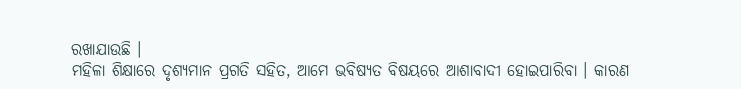ରଖାଯାଉଛି ।
ମହିଳା ଶିକ୍ଷାରେ ଦୃଶ୍ୟମାନ ପ୍ରଗତି ସହିତ, ଆମେ ଭବିଷ୍ୟତ ବିଷୟରେ ଆଶାବାଦୀ ହୋଇପାରିବା । କାରଣ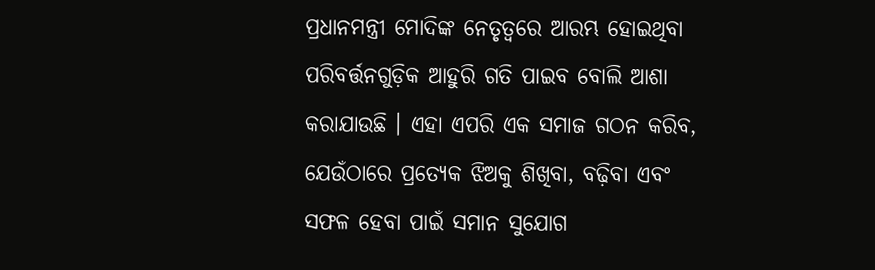ପ୍ରଧାନମନ୍ତ୍ରୀ ମୋଦିଙ୍କ ନେତୃତ୍ୱରେ ଆରମ୍ଭ ହୋଇଥିବା ପରିବର୍ତ୍ତନଗୁଡ଼ିକ ଆହୁରି ଗତି ପାଇବ ବୋଲି ଆଶା କରାଯାଉଛି । ଏହା ଏପରି ଏକ ସମାଜ ଗଠନ କରିବ, ଯେଉଁଠାରେ ପ୍ରତ୍ୟେକ ଝିଅକୁ ଶିଖିବା, ବଢ଼ିବା ଏବଂ ସଫଳ ହେବା ପାଇଁ ସମାନ ସୁଯୋଗ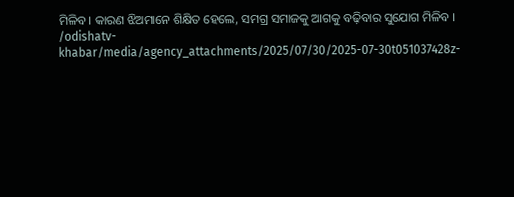ମିଳିବ। କାରଣ ଝିଅମାନେ ଶିକ୍ଷିତ ହେଲେ, ସମଗ୍ର ସମାଜକୁ ଆଗକୁ ବଢ଼ିବାର ସୁଯୋଗ ମିଳିବ ।
/odishatv-khabar/media/agency_attachments/2025/07/30/2025-07-30t051037428z-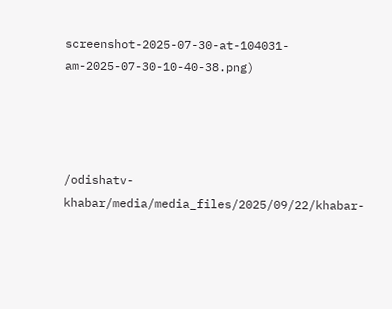screenshot-2025-07-30-at-104031-am-2025-07-30-10-40-38.png)




/odishatv-khabar/media/media_files/2025/09/22/khabar-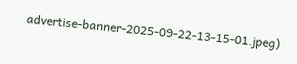advertise-banner-2025-09-22-13-15-01.jpeg)